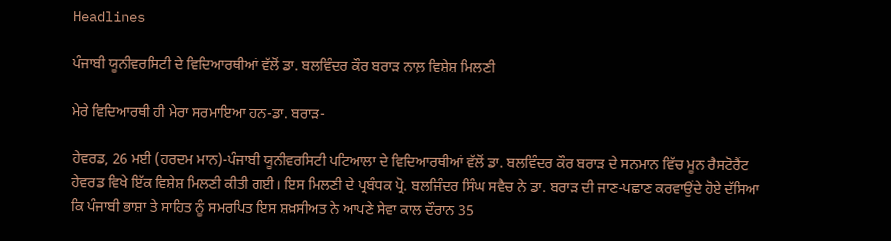Headlines

ਪੰਜਾਬੀ ਯੂਨੀਵਰਸਿਟੀ ਦੇ ਵਿਦਿਆਰਥੀਆਂ ਵੱਲੋਂ ਡਾ. ਬਲਵਿੰਦਰ ਕੌਰ ਬਰਾੜ ਨਾਲ਼ ਵਿਸ਼ੇਸ਼ ਮਿਲਣੀ

ਮੇਰੇ ਵਿਦਿਆਰਥੀ ਹੀ ਮੇਰਾ ਸਰਮਾਇਆ ਹਨ-ਡਾ. ਬਰਾੜ-

ਹੇਵਰਡ, 26 ਮਈ (ਹਰਦਮ ਮਾਨ)-ਪੰਜਾਬੀ ਯੂਨੀਵਰਸਿਟੀ ਪਟਿਆਲਾ ਦੇ ਵਿਦਿਆਰਥੀਆਂ ਵੱਲੋਂ ਡਾ. ਬਲਵਿੰਦਰ ਕੌਰ ਬਰਾੜ ਦੇ ਸਨਮਾਨ ਵਿੱਚ ਮੂਨ ਰੈਸਟੋਰੈਂਟ ਹੇਵਰਡ ਵਿਖੇ ਇੱਕ ਵਿਸ਼ੇਸ਼ ਮਿਲਣੀ ਕੀਤੀ ਗਈ। ਇਸ ਮਿਲਣੀ ਦੇ ਪ੍ਰਬੰਧਕ ਪ੍ਰੋ. ਬਲਜਿੰਦਰ ਸਿੰਘ ਸਵੈਚ ਨੇ ਡਾ. ਬਰਾੜ ਦੀ ਜਾਣ-ਪਛਾਣ ਕਰਵਾਉਂਦੇ ਹੋਏ ਦੱਸਿਆ ਕਿ ਪੰਜਾਬੀ ਭਾਸ਼ਾ ਤੇ ਸਾਹਿਤ ਨੂੰ ਸਮਰਪਿਤ ਇਸ ਸ਼ਖ਼ਸੀਅਤ ਨੇ ਆਪਣੇ ਸੇਵਾ ਕਾਲ ਦੌਰਾਨ 35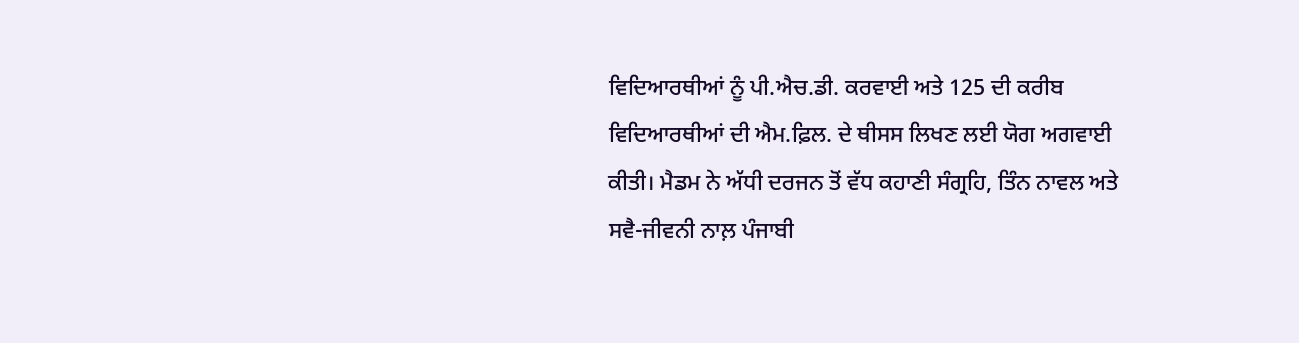ਵਿਦਿਆਰਥੀਆਂ ਨੂੰ ਪੀ.ਐਚ.ਡੀ. ਕਰਵਾਈ ਅਤੇ 125 ਦੀ ਕਰੀਬ ਵਿਦਿਆਰਥੀਆਂ ਦੀ ਐਮ.ਫ਼ਿਲ. ਦੇ ਥੀਸਸ ਲਿਖਣ ਲਈ ਯੋਗ ਅਗਵਾਈ ਕੀਤੀ। ਮੈਡਮ ਨੇ ਅੱਧੀ ਦਰਜਨ ਤੋਂ ਵੱਧ ਕਹਾਣੀ ਸੰਗ੍ਰਹਿ, ਤਿੰਨ ਨਾਵਲ ਅਤੇ ਸਵੈ-ਜੀਵਨੀ ਨਾਲ਼ ਪੰਜਾਬੀ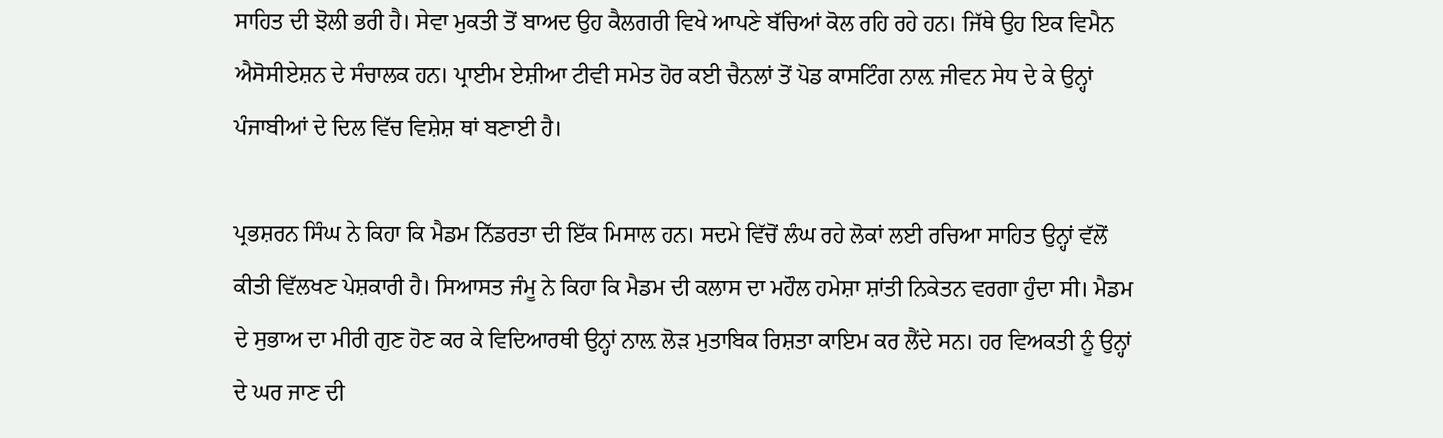ਸਾਹਿਤ ਦੀ ਝੋਲੀ ਭਰੀ ਹੈ। ਸੇਵਾ ਮੁਕਤੀ ਤੋਂ ਬਾਅਦ ਉਹ ਕੈਲਗਰੀ ਵਿਖੇ ਆਪਣੇ ਬੱਚਿਆਂ ਕੋਲ ਰਹਿ ਰਹੇ ਹਨ। ਜਿੱਥੇ ਉਹ ਇਕ ਵਿਮੈਨ ਐਸੋਸੀਏਸ਼ਨ ਦੇ ਸੰਚਾਲਕ ਹਨ। ਪ੍ਰਾਈਮ ਏਸ਼ੀਆ ਟੀਵੀ ਸਮੇਤ ਹੋਰ ਕਈ ਚੈਨਲਾਂ ਤੋਂ ਪੋਡ ਕਾਸਟਿੰਗ ਨਾਲ਼ ਜੀਵਨ ਸੇਧ ਦੇ ਕੇ ਉਨ੍ਹਾਂ ਪੰਜਾਬੀਆਂ ਦੇ ਦਿਲ ਵਿੱਚ ਵਿਸ਼ੇਸ਼ ਥਾਂ ਬਣਾਈ ਹੈ।

ਪ੍ਰਭਸ਼ਰਨ ਸਿੰਘ ਨੇ ਕਿਹਾ ਕਿ ਮੈਡਮ ਨਿੱਡਰਤਾ ਦੀ ਇੱਕ ਮਿਸਾਲ ਹਨ। ਸਦਮੇ ਵਿੱਚੋਂ ਲੰਘ ਰਹੇ ਲੋਕਾਂ ਲਈ ਰਚਿਆ ਸਾਹਿਤ ਉਨ੍ਹਾਂ ਵੱਲੋਂ ਕੀਤੀ ਵਿੱਲਖਣ ਪੇਸ਼ਕਾਰੀ ਹੈ। ਸਿਆਸਤ ਜੰਮੂ ਨੇ ਕਿਹਾ ਕਿ ਮੈਡਮ ਦੀ ਕਲਾਸ ਦਾ ਮਹੌਲ ਹਮੇਸ਼ਾ ਸ਼ਾਂਤੀ ਨਿਕੇਤਨ ਵਰਗਾ ਹੁੰਦਾ ਸੀ। ਮੈਡਮ ਦੇ ਸੁਭਾਅ ਦਾ ਮੀਰੀ ਗੁਣ ਹੋਣ ਕਰ ਕੇ ਵਿਦਿਆਰਥੀ ਉਨ੍ਹਾਂ ਨਾਲ਼ ਲੋੜ ਮੁਤਾਬਿਕ ਰਿਸ਼ਤਾ ਕਾਇਮ ਕਰ ਲੈਂਦੇ ਸਨ। ਹਰ ਵਿਅਕਤੀ ਨੂੰ ਉਨ੍ਹਾਂ ਦੇ ਘਰ ਜਾਣ ਦੀ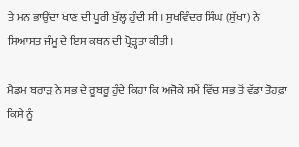ਤੇ ਮਨ ਭਾਉਂਦਾ ਖਾਣ ਦੀ ਪੂਰੀ ਖੁੱਲ੍ਹ ਹੁੰਦੀ ਸੀ। ਸੁਖਵਿੰਦਰ ਸਿੰਘ (ਸੁੱਖਾ) ਨੇ ਸਿਆਸਤ ਜੰਮੂ ਦੇ ਇਸ ਕਥਨ ਦੀ ਪ੍ਰੋੜ੍ਹਤਾ ਕੀਤੀ।

ਮੈਡਮ ਬਰਾੜ ਨੇ ਸਭ ਦੇ ਰੂਬਰੂ ਹੁੰਦੇ ਕਿਹਾ ਕਿ ਅਜੋਕੇ ਸਮੇਂ ਵਿੱਚ ਸਭ ਤੋਂ ਵੱਡਾ ਤੋਹਫ਼ਾ ਕਿਸੇ ਨੂੰ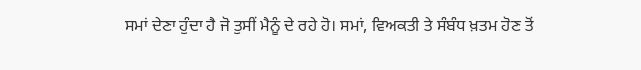ਸਮਾਂ ਦੇਣਾ ਹੁੰਦਾ ਹੈ ਜੋ ਤੁਸੀਂ ਮੈਨੂੰ ਦੇ ਰਹੇ ਹੋ। ਸਮਾਂ, ਵਿਅਕਤੀ ਤੇ ਸੰਬੰਧ ਖ਼ਤਮ ਹੋਣ ਤੋਂ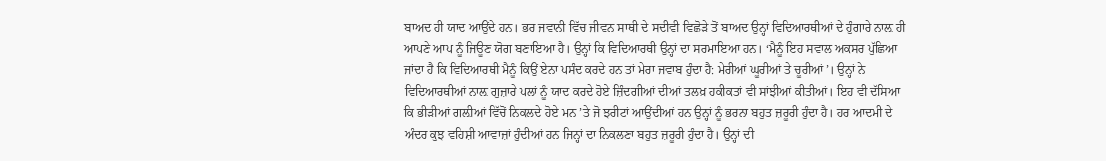ਬਾਅਦ ਹੀ ਯਾਦ ਆਉਂਦੇ ਹਨ। ਭਰ ਜਵਾਨੀ ਵਿੱਚ ਜੀਵਨ ਸਾਥੀ ਦੇ ਸਦੀਵੀ ਵਿਛੋੜੇ ਤੋਂ ਬਾਅਦ ਉਨ੍ਹਾਂ ਵਿਦਿਆਰਥੀਆਂ ਦੇ ਹੁੰਗਾਰੇ ਨਾਲ਼ ਹੀ ਆਪਣੇ ਆਪ ਨੂੰ ਜਿਊਣ ਯੋਗ ਬਣਾਇਆ ਹੈ। ਉਨ੍ਹਾਂ ਕਿ ਵਿਦਿਆਰਥੀ ਉਨ੍ਹਾਂ ਦਾ ਸਰਮਾਇਆ ਹਨ। ‘ਮੈਨੂੰ ਇਹ ਸਵਾਲ ਅਕਸਰ ਪੁੱਛਿਆ ਜਾਂਦਾ ਹੈ ਕਿ ਵਿਦਿਆਰਥੀ ਮੈਨੂੰ ਕਿਉਂ ਏਨਾ ਪਸੰਦ ਕਰਦੇ ਹਨ ਤਾਂ ਮੇਰਾ ਜਵਾਬ ਹੁੰਦਾ ਹੈ: ਮੇਰੀਆਂ ਘੂਰੀਆਂ ਤੇ ਚੂਰੀਆਂ’। ਉਨ੍ਹਾਂ ਨੇ ਵਿਦਿਆਰਥੀਆਂ ਨਾਲ਼ ਗੁਜ਼ਾਰੇ ਪਲਾਂ ਨੂੰ ਯਾਦ ਕਰਦੇ ਹੋਏ ਜ਼ਿੰਦਗੀਆਂ ਦੀਆਂ ਤਲਖ਼ ਹਕੀਕਤਾਂ ਵੀ ਸਾਂਝੀਆਂ ਕੀਤੀਆਂ। ਇਹ ਵੀ ਦੱਸਿਆ ਕਿ ਭੀੜੀਆਂ ਗਲ਼ੀਆਂ ਵਿੱਚੋਂ ਨਿਕਲਦੇ ਹੋਏ ਮਨ ’ਤੇ ਜੋ ਝਰੀਟਾਂ ਆਉਂਦੀਆਂ ਹਨ ਉਨ੍ਹਾਂ ਨੂੰ ਭਰਨਾ ਬਹੁਤ ਜ਼ਰੂਰੀ ਹੁੰਦਾ ਹੈ। ਹਰ ਆਦਮੀ ਦੇ ਅੰਦਰ ਕੁਝ ਵਹਿਸ਼ੀ ਆਵਾਜ਼ਾਂ ਹੁੰਦੀਆਂ ਹਨ ਜਿਨ੍ਹਾਂ ਦਾ ਨਿਕਲਣਾ ਬਹੁਤ ਜ਼ਰੂਰੀ ਹੁੰਦਾ ਹੈ। ਉਨ੍ਹਾਂ ਦੀ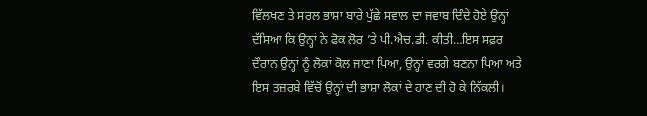ਵਿੱਲਖਣ ਤੇ ਸਰਲ ਭਾਸ਼ਾ ਬਾਰੇ ਪੁੱਛੇ ਸਵਾਲ ਦਾ ਜਵਾਬ ਦਿੰਦੇ ਹੋਏ ਉਨ੍ਹਾਂ ਦੱਸਿਆ ਕਿ ਉਨ੍ਹਾਂ ਨੇ ਫੋਕ ਲੋਰ ’ਤੇ ਪੀ.ਐਚ.ਡੀ. ਕੀਤੀ…ਇਸ ਸਫ਼ਰ ਦੌਰਾਨ ਉਨ੍ਹਾਂ ਨੂੰ ਲੋਕਾਂ ਕੋਲ ਜਾਣਾ ਪਿਆ, ਉਨ੍ਹਾਂ ਵਰਗੇ ਬਣਨਾ ਪਿਆ ਅਤੇ ਇਸ ਤਜ਼ਰਬੇ ਵਿੱਚੋਂ ਉਨ੍ਹਾਂ ਦੀ ਭਾਸ਼ਾ ਲੋਕਾਂ ਦੇ ਹਾਣ ਦੀ ਹੋ ਕੇ ਨਿੱਕਲੀ।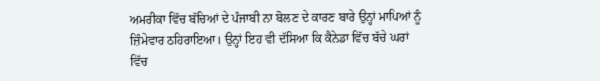ਅਮਰੀਕਾ ਵਿੱਚ ਬੱਚਿਆਂ ਦੇ ਪੰਜਾਬੀ ਨਾ ਬੋਲਣ ਦੇ ਕਾਰਣ ਬਾਰੇ ਉਨ੍ਹਾਂ ਮਾਪਿਆਂ ਨੂੰ ਜ਼ਿੰਮੇਵਾਰ ਠਹਿਰਾਇਆ। ਉਨ੍ਹਾਂ ਇਹ ਵੀ ਦੱਸਿਆ ਕਿ ਕੈਨੇਡਾ ਵਿੱਚ ਬੱਚੇ ਘਰਾਂ ਵਿੱਚ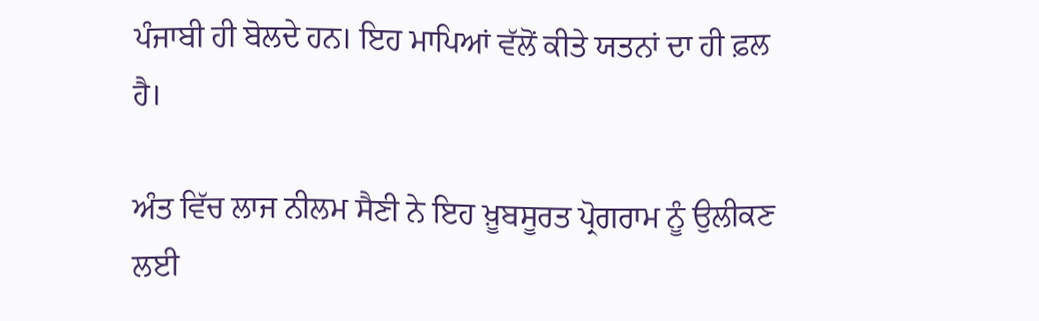ਪੰਜਾਬੀ ਹੀ ਬੋਲਦੇ ਹਨ। ਇਹ ਮਾਪਿਆਂ ਵੱਲੋਂ ਕੀਤੇ ਯਤਨਾਂ ਦਾ ਹੀ ਫ਼ਲ ਹੈ।

ਅੰਤ ਵਿੱਚ ਲਾਜ ਨੀਲਮ ਸੈਣੀ ਨੇ ਇਹ ਖ਼ੂਬਸੂਰਤ ਪ੍ਰੋਗਰਾਮ ਨੂੰ ਉਲੀਕਣ ਲਈ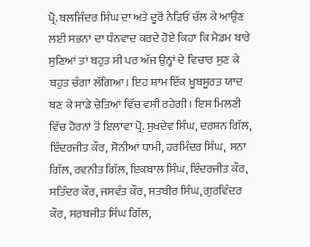ਪ੍ਰੋ. ਬਲਜਿੰਦਰ ਸਿੰਘ ਦਾ ਅਤੇ ਦੂਰੋਂ ਨੇੜਿਓਂ ਚੱਲ ਕੇ ਆਉਣ ਲਈ ਸਭਨਾਂ ਦਾ ਧੰਨਵਾਦ ਕਰਦੇ ਹੋਏ ਕਿਹਾ ਕਿ ਮੈਡਮ ਬਾਰੇ ਸੁਣਿਆਂ ਤਾਂ ਬਹੁਤ ਸੀ ਪਰ ਅੱਜ ਉਨ੍ਹਾਂ ਦੇ ਵਿਚਾਰ ਸੁਣ ਕੇ ਬਹੁਤ ਚੰਗਾ ਲੱਗਿਆ। ਇਹ ਸ਼ਾਮ ਇੱਕ ਖ਼ੂਬਸੂਰਤ ਯਾਦ ਬਣ ਕੇ ਸਾਡੇ ਚੇਤਿਆਂ ਵਿੱਚ ਵਸੀ ਰਹੇਗੀ। ਇਸ ਮਿਲਣੀ ਵਿੱਚ ਹੋਰਨਾਂ ਤੋਂ ਇਲਾਵਾ ਪ੍ਰੋ. ਸੁਖਦੇਵ ਸਿੰਘ, ਦਰਸ਼ਨ ਗਿੱਲ, ਇੰਦਰਜੀਤ ਕੌਰ, ਸੋਨੀਆਂ ਧਾਮੀ, ਹਰਮਿੰਦਰ ਸਿੰਘ,  ਸਨਾ ਗਿੱਲ, ਰਵਨੀਤ ਗਿੱਲ, ਇਕਬਾਲ ਸਿੰਘ, ਇੰਦਰਜੀਤ ਕੌਰ, ਸਤਿੰਦਰ ਕੌਰ, ਜਸਵੰਤ ਕੌਰ, ਸਤਬੀਰ ਸਿੰਘ, ਗੁਰਵਿੰਦਰ ਕੌਰ, ਸਰਬਜੀਤ ਸਿੰਘ ਗਿੱਲ,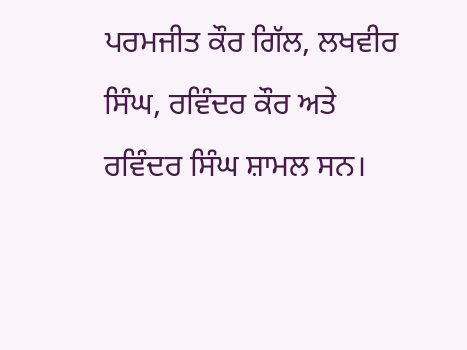ਪਰਮਜੀਤ ਕੌਰ ਗਿੱਲ, ਲਖਵੀਰ ਸਿੰਘ, ਰਵਿੰਦਰ ਕੌਰ ਅਤੇ ਰਵਿੰਦਰ ਸਿੰਘ ਸ਼ਾਮਲ ਸਨ।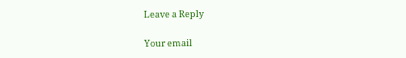Leave a Reply

Your email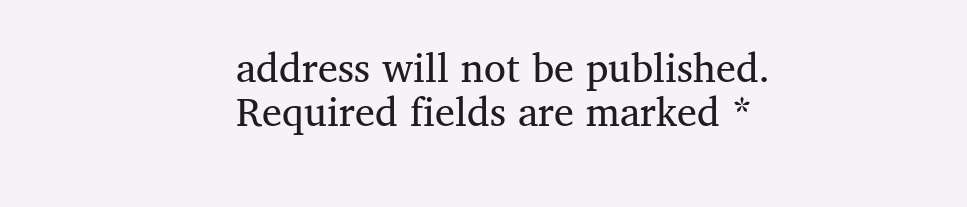address will not be published. Required fields are marked *